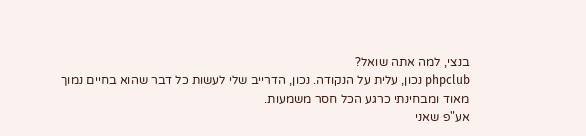בנצי, למה אתה שואל?
phpclub נכון, עלית על הנקודה. נכון, הדרייב שלי לעשות כל דבר שהוא בחיים נמוך מאוד ומבחינתי כרגע הכל חסר משמעות.
אע"פ שאני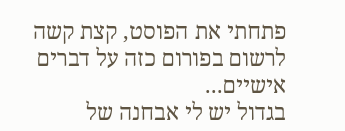פתחתי את הפוסט, קצת קשה לרשום בפורום כזה על דברים אישיים...
בגדול יש לי אבחנה של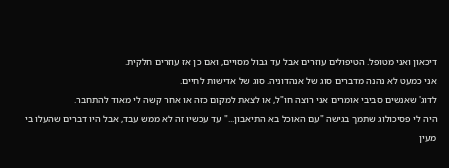דיכאון ואני מטופל. הטיפולים עוזרים אבל עד גבול מסויים, ואם כן אז עוזרים חלקית.
אני כמעט לא נהנה מדברים סוג של אנהדוניה. סוג של אדישות לחיים.
לדוג' שאנשים סביבי אומרים אני רוצה חו"ל, או לצאת למקום כזה או אחר קשה לי מאוד להתחבר.
היה לי פסיכולוג שתמך בגישה "עם האוכל בא התיאבון..." עד עכשיו זה לא ממש עבד, אבל היו דברים שהעלו בי מעין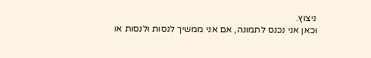ניצוץ.
וכאן אני נכנס לתמונה, אם אני ממשיך לנסות ולנסות או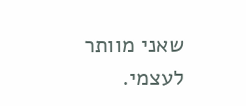שאני מוותר לעצמי.